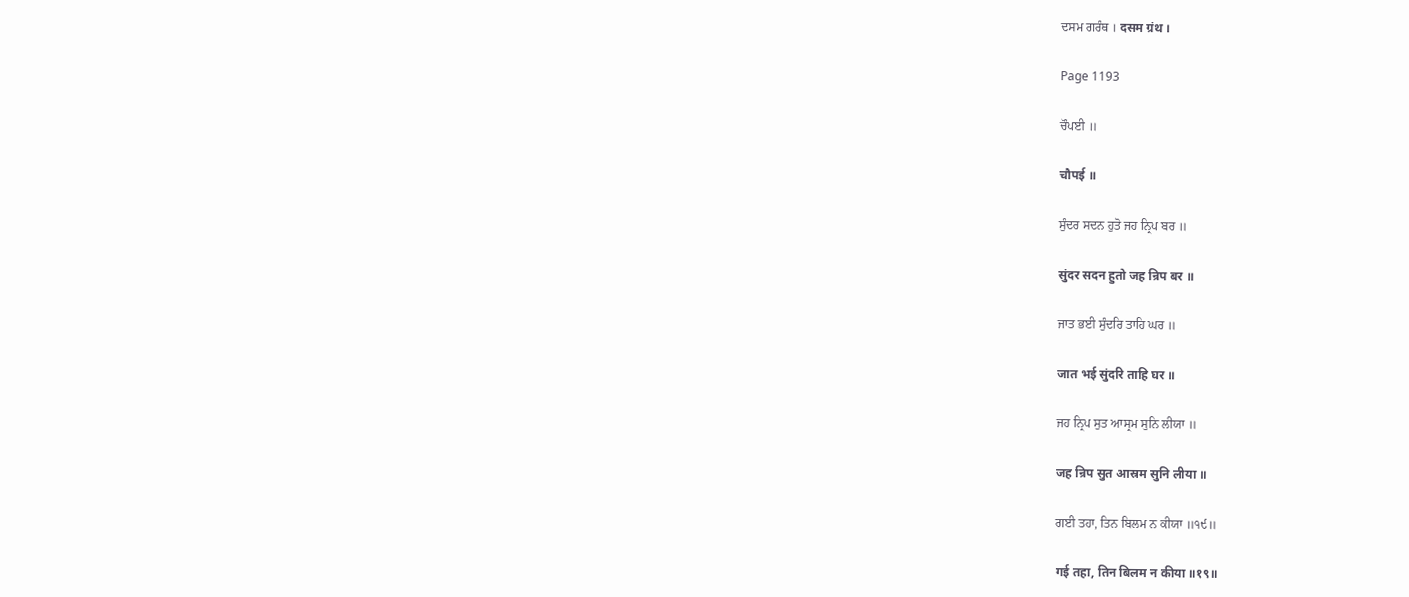ਦਸਮ ਗਰੰਥ । दसम ग्रंथ ।

Page 1193

ਚੌਪਈ ॥

चौपई ॥

ਸੁੰਦਰ ਸਦਨ ਹੁਤੋ ਜਹ ਨ੍ਰਿਪ ਬਰ ॥

सुंदर सदन हुतो जह न्रिप बर ॥

ਜਾਤ ਭਈ ਸੁੰਦਰਿ ਤਾਹਿ ਘਰ ॥

जात भई सुंदरि ताहि घर ॥

ਜਹ ਨ੍ਰਿਪ ਸੁਤ ਆਸ੍ਰਮ ਸੁਨਿ ਲੀਯਾ ॥

जह न्रिप सुत आस्रम सुनि लीया ॥

ਗਈ ਤਹਾ, ਤਿਨ ਬਿਲਮ ਨ ਕੀਯਾ ॥੧੯॥

गई तहा, तिन बिलम न कीया ॥१९॥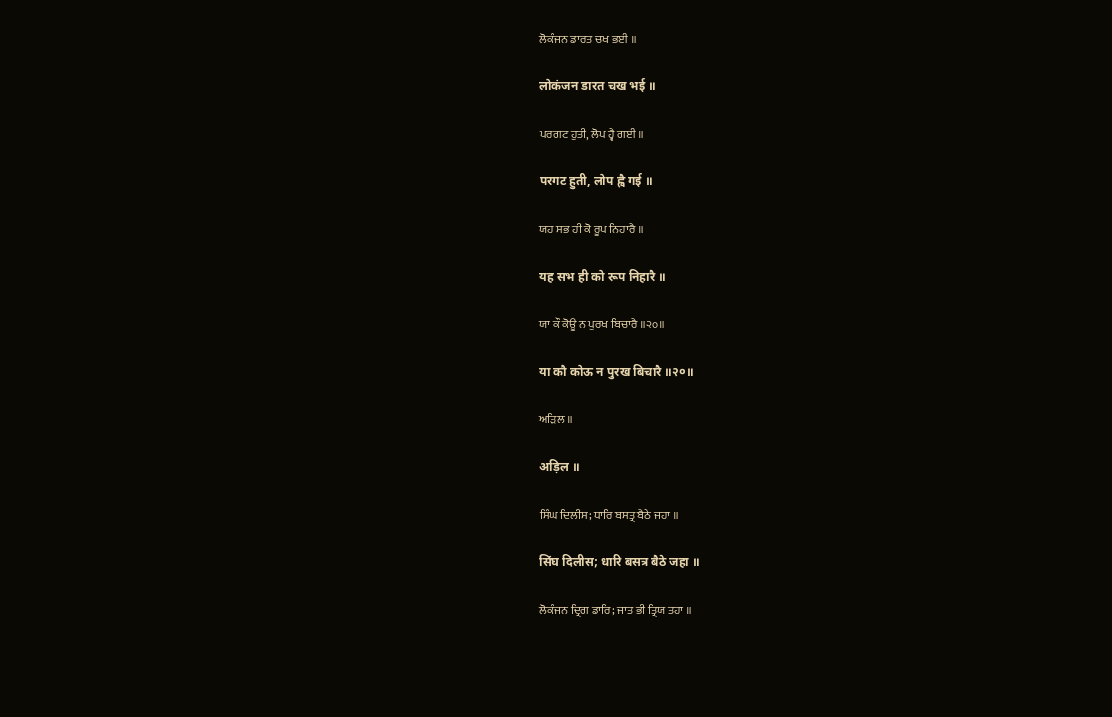ਲੋਕੰਜਨ ਡਾਰਤ ਚਖ ਭਈ ॥

लोकंजन डारत चख भई ॥

ਪਰਗਟ ਹੁਤੀ, ਲੋਪ ਹ੍ਵੈ ਗਈ ॥

परगट हुती, लोप ह्वै गई ॥

ਯਹ ਸਭ ਹੀ ਕੋ ਰੂਪ ਨਿਹਾਰੈ ॥

यह सभ ही को रूप निहारै ॥

ਯਾ ਕੌ ਕੋਊ ਨ ਪੁਰਖ ਬਿਚਾਰੈ ॥੨੦॥

या कौ कोऊ न पुरख बिचारै ॥२०॥

ਅੜਿਲ ॥

अड़िल ॥

ਸਿੰਘ ਦਿਲੀਸ; ਧਾਰਿ ਬਸਤ੍ਰ ਬੈਠੇ ਜਹਾ ॥

सिंघ दिलीस; धारि बसत्र बैठे जहा ॥

ਲੋਕੰਜਨ ਦ੍ਰਿਗ ਡਾਰਿ; ਜਾਤ ਭੀ ਤ੍ਰਿਯ ਤਹਾ ॥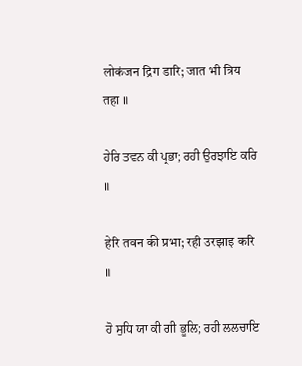लोकंजन द्रिग डारि; जात भी त्रिय तहा ॥

ਹੇਰਿ ਤਵਨ ਕੀ ਪ੍ਰਭਾ; ਰਹੀ ਉਰਝਾਇ ਕਰਿ ॥

हेरि तवन की प्रभा; रही उरझाइ करि ॥

ਹੋ ਸੁਧਿ ਯਾ ਕੀ ਗੀ ਭੂਲਿ; ਰਹੀ ਲਲਚਾਇ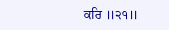ਕਰਿ ॥੨੧॥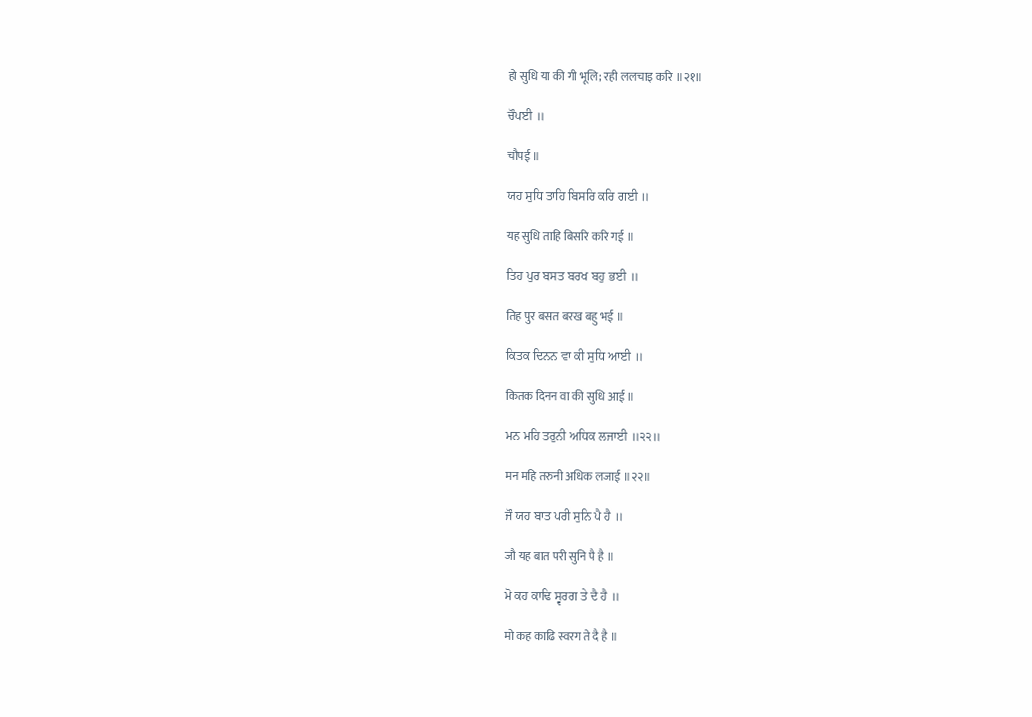हो सुधि या की गी भूलि; रही ललचाइ करि ॥२१॥

ਚੌਪਈ ॥

चौपई ॥

ਯਹ ਸੁਧਿ ਤਾਹਿ ਬਿਸਰਿ ਕਰਿ ਗਈ ॥

यह सुधि ताहि बिसरि करि गई ॥

ਤਿਹ ਪੁਰ ਬਸਤ ਬਰਖ ਬਹੁ ਭਈ ॥

तिह पुर बसत बरख बहु भई ॥

ਕਿਤਕ ਦਿਨਨ ਵਾ ਕੀ ਸੁਧਿ ਆਈ ॥

कितक दिनन वा की सुधि आई ॥

ਮਨ ਮਹਿ ਤਰੁਨੀ ਅਧਿਕ ਲਜਾਈ ॥੨੨॥

मन महि तरुनी अधिक लजाई ॥२२॥

ਜੌ ਯਹ ਬਾਤ ਪਰੀ ਸੁਨਿ ਪੈ ਹੈ ॥

जौ यह बात परी सुनि पै है ॥

ਮੋ ਕਹ ਕਾਢਿ ਸ੍ਵਰਗ ਤੇ ਦੈ ਹੈ ॥

मो कह काढि स्वरग ते दै है ॥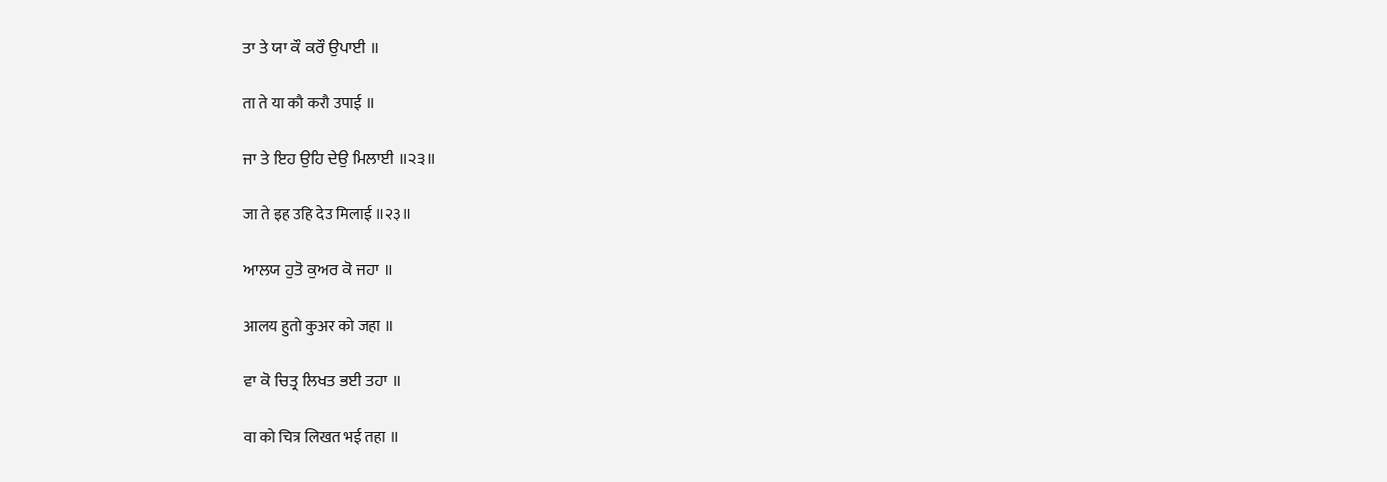ਤਾ ਤੇ ਯਾ ਕੌ ਕਰੌ ਉਪਾਈ ॥

ता ते या कौ करौ उपाई ॥

ਜਾ ਤੇ ਇਹ ਉਹਿ ਦੇਉ ਮਿਲਾਈ ॥੨੩॥

जा ते इह उहि देउ मिलाई ॥२३॥

ਆਲਯ ਹੁਤੋ ਕੁਅਰ ਕੋ ਜਹਾ ॥

आलय हुतो कुअर को जहा ॥

ਵਾ ਕੋ ਚਿਤ੍ਰ ਲਿਖਤ ਭਈ ਤਹਾ ॥

वा को चित्र लिखत भई तहा ॥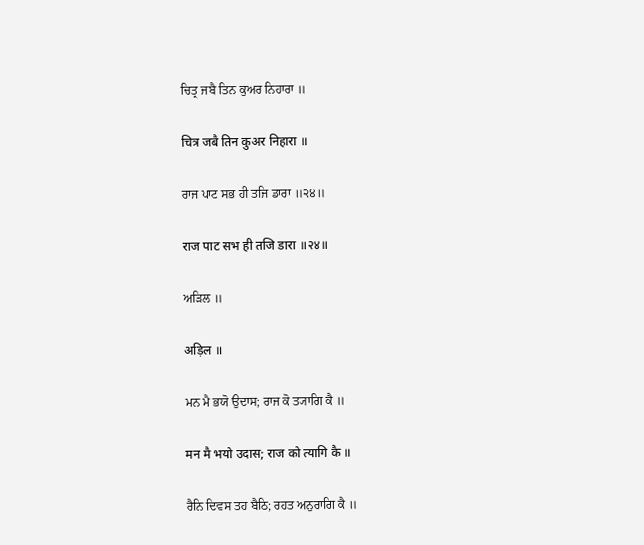ਚਿਤ੍ਰ ਜਬੈ ਤਿਨ ਕੁਅਰ ਨਿਹਾਰਾ ॥

चित्र जबै तिन कुअर निहारा ॥

ਰਾਜ ਪਾਟ ਸਭ ਹੀ ਤਜਿ ਡਾਰਾ ॥੨੪॥

राज पाट सभ ही तजि डारा ॥२४॥

ਅੜਿਲ ॥

अड़िल ॥

ਮਨ ਮੈ ਭਯੋ ਉਦਾਸ; ਰਾਜ ਕੋ ਤ੍ਯਾਗਿ ਕੈ ॥

मन मै भयो उदास; राज को त्यागि कै ॥

ਰੈਨਿ ਦਿਵਸ ਤਹ ਬੈਠਿ; ਰਹਤ ਅਨੁਰਾਗਿ ਕੈ ॥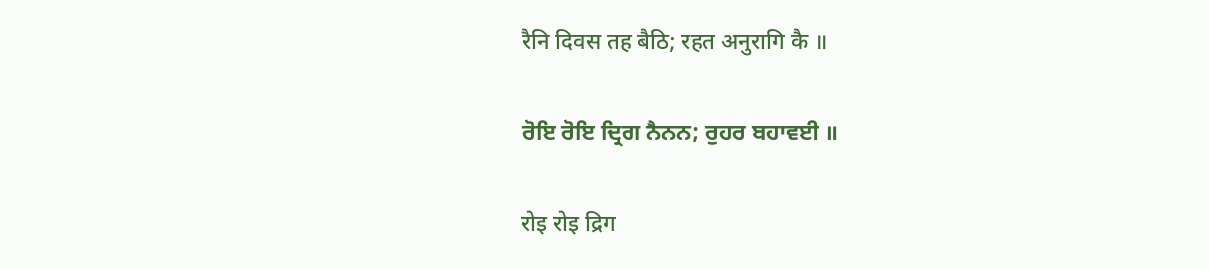रैनि दिवस तह बैठि; रहत अनुरागि कै ॥

ਰੋਇ ਰੋਇ ਦ੍ਰਿਗ ਨੈਨਨ; ਰੁਹਰ ਬਹਾਵਈ ॥

रोइ रोइ द्रिग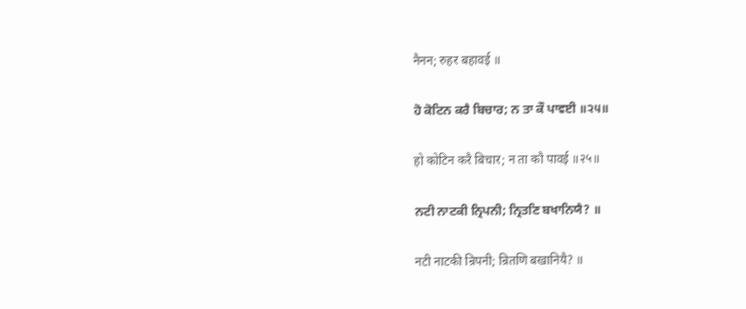नैनन; रुहर बहावई ॥

ਹੋ ਕੋਟਿਨ ਕਰੈ ਬਿਚਾਰ; ਨ ਤਾ ਕੌ ਪਾਵਈ ॥੨੫॥

हो कोटिन करै बिचार; न ता कौ पावई ॥२५॥

ਨਟੀ ਨਾਟਕੀ ਨ੍ਰਿਪਨੀ; ਨ੍ਰਿਤਣਿ ਬਖਾਨਿਯੈ? ॥

नटी नाटकी न्रिपनी; न्रितणि बखानियै? ॥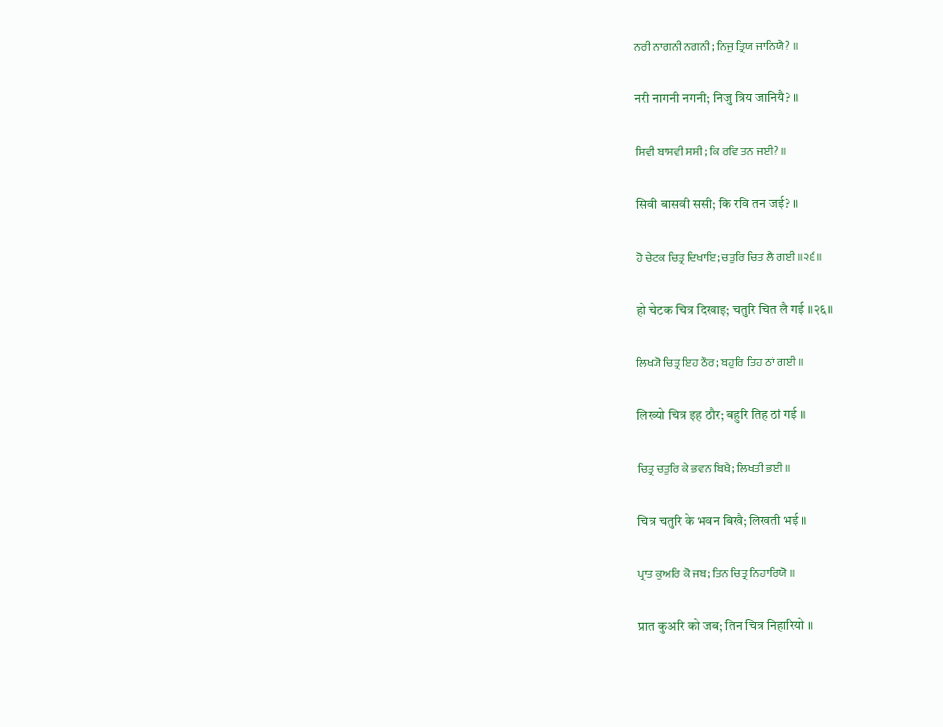ਨਰੀ ਨਾਗਨੀ ਨਗਨੀ; ਨਿਜੁ ਤ੍ਰਿਯ ਜਾਨਿਯੈ? ॥

नरी नागनी नगनी; निजु त्रिय जानियै? ॥

ਸਿਵੀ ਬਾਸਵੀ ਸਸੀ; ਕਿ ਰਵਿ ਤਨ ਜਈ? ॥

सिवी बासवी ससी; कि रवि तन जई? ॥

ਹੋ ਚੇਟਕ ਚਿਤ੍ਰ ਦਿਖਾਇ; ਚਤੁਰਿ ਚਿਤ ਲੈ ਗਈ ॥੨੬॥

हो चेटक चित्र दिखाइ; चतुरि चित लै गई ॥२६॥

ਲਿਖ੍ਯੋ ਚਿਤ੍ਰ ਇਹ ਠੌਰ; ਬਹੁਰਿ ਤਿਹ ਠਾਂ ਗਈ ॥

लिख्यो चित्र इह ठौर; बहुरि तिह ठां गई ॥

ਚਿਤ੍ਰ ਚਤੁਰਿ ਕੇ ਭਵਨ ਬਿਖੈ; ਲਿਖਤੀ ਭਈ ॥

चित्र चतुरि के भवन बिखै; लिखती भई ॥

ਪ੍ਰਾਤ ਕੁਅਰਿ ਕੋ ਜਬ; ਤਿਨ ਚਿਤ੍ਰ ਨਿਹਾਰਿਯੋ ॥

प्रात कुअरि को जब; तिन चित्र निहारियो ॥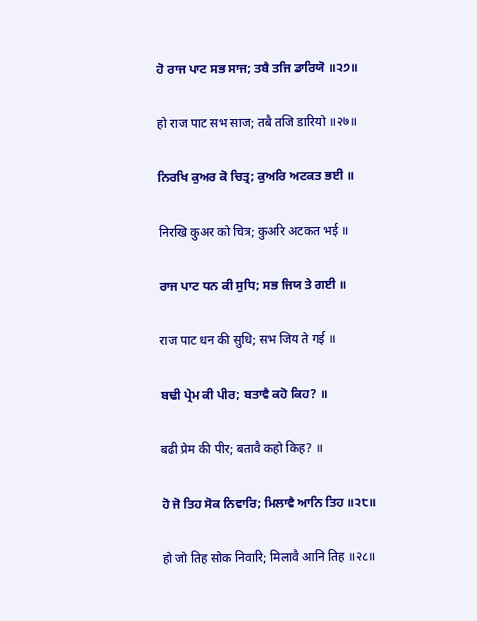ਹੋ ਰਾਜ ਪਾਟ ਸਭ ਸਾਜ; ਤਬੈ ਤਜਿ ਡਾਰਿਯੋ ॥੨੭॥

हो राज पाट सभ साज; तबै तजि डारियो ॥२७॥

ਨਿਰਖਿ ਕੁਅਰ ਕੋ ਚਿਤ੍ਰ; ਕੁਅਰਿ ਅਟਕਤ ਭਈ ॥

निरखि कुअर को चित्र; कुअरि अटकत भई ॥

ਰਾਜ ਪਾਟ ਧਨ ਕੀ ਸੁਧਿ; ਸਭ ਜਿਯ ਤੇ ਗਈ ॥

राज पाट धन की सुधि; सभ जिय ते गई ॥

ਬਢੀ ਪ੍ਰੇਮ ਕੀ ਪੀਰ; ਬਤਾਵੈ ਕਹੋ ਕਿਹ? ॥

बढी प्रेम की पीर; बतावै कहो किह? ॥

ਹੋ ਜੋ ਤਿਹ ਸੋਕ ਨਿਵਾਰਿ; ਮਿਲਾਵੈ ਆਨਿ ਤਿਹ ॥੨੮॥

हो जो तिह सोक निवारि; मिलावै आनि तिह ॥२८॥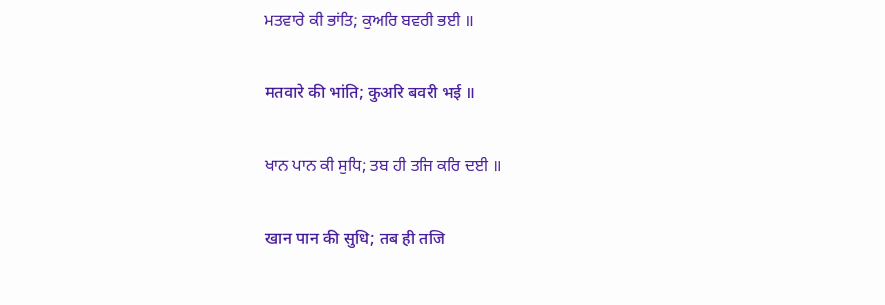ਮਤਵਾਰੇ ਕੀ ਭਾਂਤਿ; ਕੁਅਰਿ ਬਵਰੀ ਭਈ ॥

मतवारे की भांति; कुअरि बवरी भई ॥

ਖਾਨ ਪਾਨ ਕੀ ਸੁਧਿ; ਤਬ ਹੀ ਤਜਿ ਕਰਿ ਦਈ ॥

खान पान की सुधि; तब ही तजि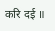करि दई ॥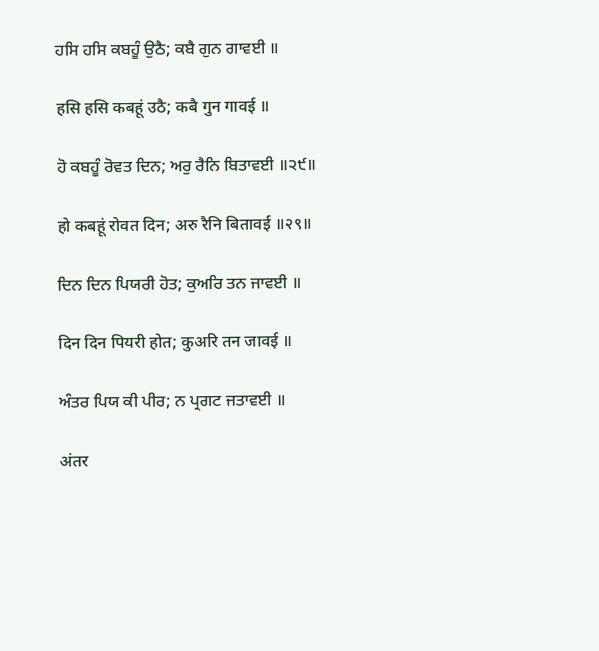ਹਸਿ ਹਸਿ ਕਬਹੂੰ ਉਠੈ; ਕਬੈ ਗੁਨ ਗਾਵਈ ॥

हसि हसि कबहूं उठै; कबै गुन गावई ॥

ਹੋ ਕਬਹੂੰ ਰੋਵਤ ਦਿਨ; ਅਰੁ ਰੈਨਿ ਬਿਤਾਵਈ ॥੨੯॥

हो कबहूं रोवत दिन; अरु रैनि बितावई ॥२९॥

ਦਿਨ ਦਿਨ ਪਿਯਰੀ ਹੋਤ; ਕੁਅਰਿ ਤਨ ਜਾਵਈ ॥

दिन दिन पियरी होत; कुअरि तन जावई ॥

ਅੰਤਰ ਪਿਯ ਕੀ ਪੀਰ; ਨ ਪ੍ਰਗਟ ਜਤਾਵਈ ॥

अंतर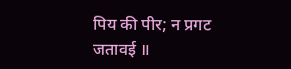पिय की पीर; न प्रगट जतावई ॥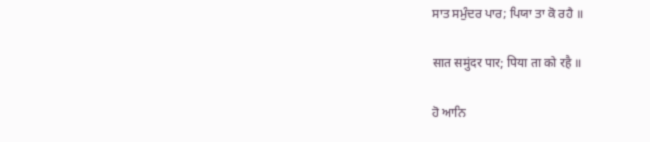ਸਾਤ ਸਮੁੰਦਰ ਪਾਰ; ਪਿਯਾ ਤਾ ਕੋ ਰਹੈ ॥

सात समुंदर पार; पिया ता को रहै ॥

ਹੋ ਆਨਿ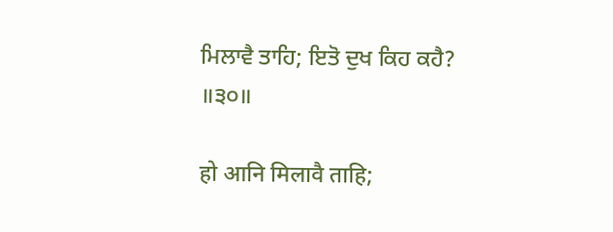ਮਿਲਾਵੈ ਤਾਹਿ; ਇਤੋ ਦੁਖ ਕਿਹ ਕਹੈ? ॥੩੦॥

हो आनि मिलावै ताहि;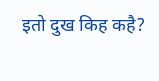इतो दुख किह कहै?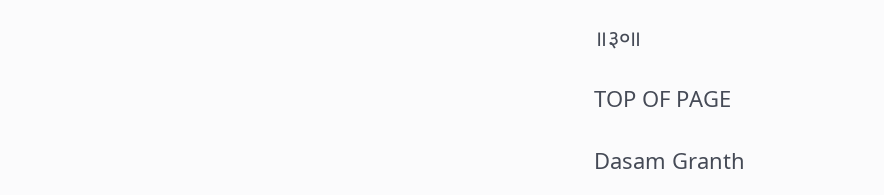॥३०॥

TOP OF PAGE

Dasam Granth